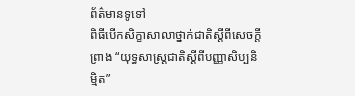ព័ត៌មានទូទៅ
ពិធីបើកសិក្ខាសាលាថ្នាក់ជាតិស្តីពីសេចក្តីព្រាង “យុទ្ធសាស្ត្រជាតិស្តីពីបញ្ញាសិប្បនិម្មិត”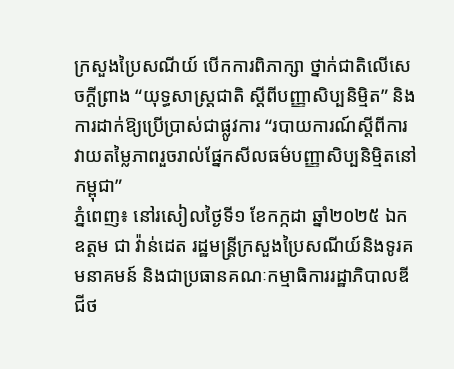ក្រសួងប្រៃសណីយ៍ បើកការពិភាក្សា ថ្នាក់ជាតិលើសេចក្តីព្រាង “យុទ្ធសាស្ត្រជាតិ ស្តីពីបញ្ញាសិប្បនិម្មិត” និងការដាក់ឱ្យប្រើប្រាស់ជាផ្លូវការ “របាយការណ៍ស្តីពីការវាយតម្លៃភាពរួចរាល់ផ្នែកសីលធម៌បញ្ញាសិប្បនិម្មិតនៅកម្ពុជា”
ភ្នំពេញ៖ នៅរសៀលថ្ងៃទី១ ខែកក្កដា ឆ្នាំ២០២៥ ឯកឧត្តម ជា វ៉ាន់ដេត រដ្ឋមន្ត្រីក្រសួងប្រៃសណីយ៍និងទូរគមនាគមន៍ និងជាប្រធានគណៈកម្មាធិការរដ្ឋាភិបាលឌីជីថ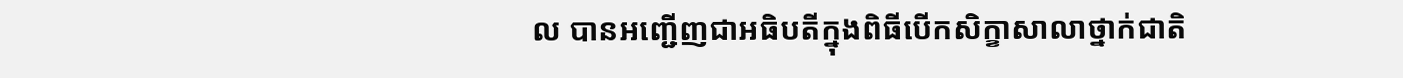ល បានអញ្ជើញជាអធិបតីក្នុងពិធីបើកសិក្ខាសាលាថ្នាក់ជាតិ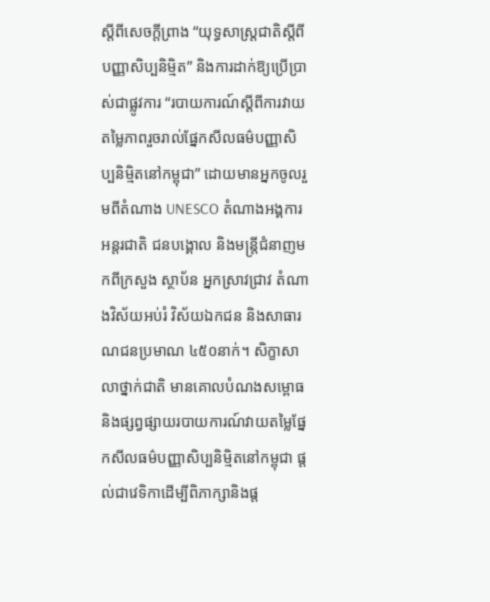ស្តីពីសេចក្តីព្រាង “យុទ្ធសាស្ត្រជាតិស្តីពីបញ្ញាសិប្បនិម្មិត” និងការដាក់ឱ្យប្រើប្រាស់ជាផ្លូវការ “របាយការណ៍ស្តីពីការវាយតម្លៃភាពរួចរាល់ផ្នែកសីលធម៌បញ្ញាសិប្បនិម្មិតនៅកម្ពុជា” ដោយមានអ្នកចូលរួមពីតំណាង UNESCO តំណាងអង្គការអន្តរជាតិ ជនបង្គោល និងមន្រ្តីជំនាញមកពីក្រសួង ស្ថាប័ន អ្នកស្រាវជ្រាវ តំណាងវិស័យអប់រំ វិស័យឯកជន និងសាធារណជនប្រមាណ ៤៥០នាក់។ សិក្ខាសាលាថ្នាក់ជាតិ មានគោលបំណងសម្ពោធ និងផ្សព្វផ្សាយរបាយការណ៍វាយតម្លៃផ្នែកសីលធម៌បញ្ញាសិប្បនិម្មិតនៅកម្ពុជា ផ្តល់ជាវេទិកាដើម្បីពិភាក្សានិងផ្ត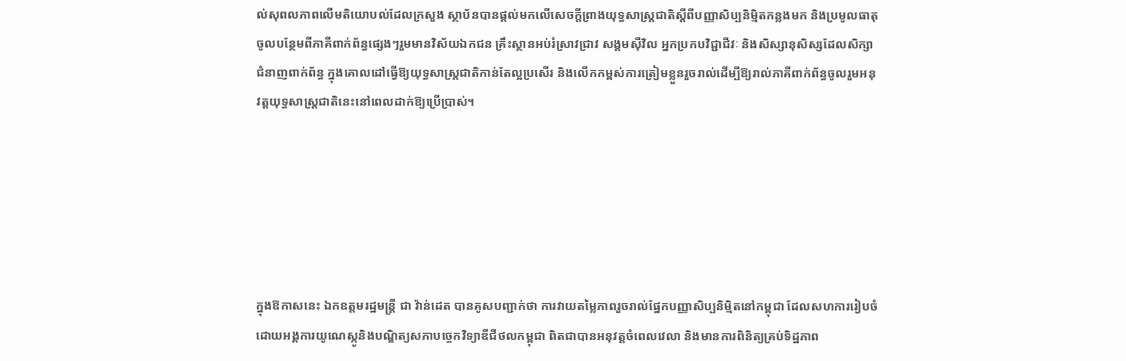ល់សុពលភាពលើមតិយោបល់ដែលក្រសួង ស្ថាប័នបានផ្តល់មកលើសេចក្តីព្រាងយុទ្ធសាស្ត្រជាតិស្តីពីបញ្ញាសិប្បនិម្មិតកន្លងមក និងប្រមូលធាតុចូលបន្ថែមពីភាគីពាក់ព័ន្ធផ្សេងៗរួមមានវិស័យឯកជន គ្រឹះស្ថានអប់រំស្រាវជ្រាវ សង្គមស៊ីវិល អ្នកប្រកបវិជ្ជាជីវៈ និងសិស្សានុសិស្សដែលសិក្សាជំនាញពាក់ព័ន្ធ ក្នុងគោលដៅធ្វើឱ្យយុទ្ធសាស្ត្រជាតិកាន់តែល្អប្រសើរ និងលើកកម្ពស់ការត្រៀមខ្លួនរួចរាល់ដើម្បីឱ្យរាល់ភាគីពាក់ព័ន្ធចូលរួមអនុវត្តយុទ្ធសាស្ត្រជាតិនេះនៅពេលដាក់ឱ្យប្រើប្រាស់។






ក្នុងឱកាសនេះ ឯកឧត្តមរដ្ឋមន្ត្រី ជា វ៉ាន់ដេត បានគូសបញ្ជាក់ថា ការវាយតម្លៃភាពរួចរាល់ផ្នែកបញ្ញាសិប្បនិម្មិតនៅកម្ពុជា ដែលសហការរៀបចំដោយអង្គការយូណេស្កូនិងបណ្ឌិត្យសភាបច្ចេកវិទ្យាឌីជីថលកម្ពុជា ពិតជាបានអនុវត្តចំពេលវេលា និងមានការពិនិត្យគ្រប់ទិដ្ឋភាព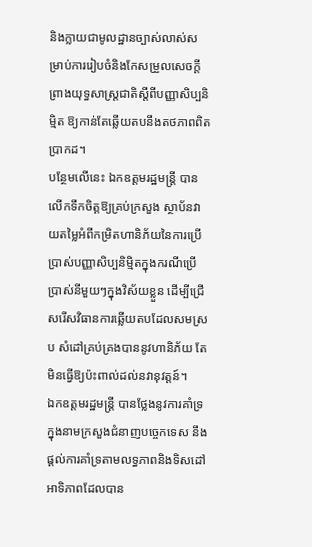និងក្លាយជាមូលដ្ឋានច្បាស់លាស់សម្រាប់ការរៀបចំនិងកែសម្រួលសេចក្ដីព្រាងយុទ្ធសាស្ត្រជាតិស្ដីពីបញ្ញាសិប្បនិម្មិត ឱ្យកាន់តែឆ្លើយតបនឹងតថភាពពិតប្រាកដ។
បន្ថែមលើនេះ ឯកឧត្តមរដ្ឋមន្រ្តី បានលើកទឹកចិត្តឱ្យគ្រប់ក្រសួង ស្ថាប័នវាយតម្លៃអំពីកម្រិតហានិភ័យនៃការប្រើប្រាស់បញ្ញាសិប្បនិម្មិតក្នុងករណីប្រើប្រាស់នីមួយៗក្នុងវិស័យខ្លួន ដើម្បីជ្រើសរើសវិធានការឆ្លើយតបដែលសមស្រប សំដៅគ្រប់គ្រងបាននូវហានិភ័យ តែមិនធ្វើឱ្យប៉ះពាល់ដល់នវានុវត្តន៍។
ឯកឧត្តមរដ្ឋមន្រ្តី បានថ្លែងនូវការគាំទ្រក្នុងនាមក្រសួងជំនាញបច្ចេកទេស នឹងផ្ដល់ការគាំទ្រតាមលទ្ធភាពនិងទិសដៅអាទិភាពដែលបាន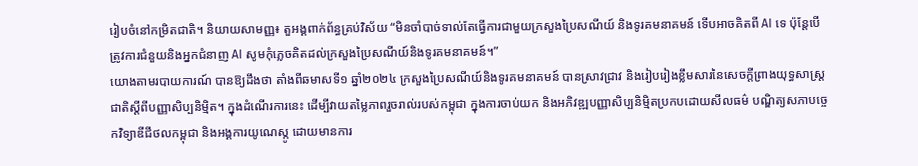រៀបចំនៅកម្រិតជាតិ។ និយាយសាមញ្ញ៖ តួអង្គពាក់ព័ន្ធគ្រប់វិស័យ “មិនចាំបាច់ទាល់តែធ្វើការជាមួយក្រសួងប្រៃសណីយ៍ និងទូរគមនាគមន៍ ទើបអាចគិតពី AI ទេ ប៉ុន្តែបើត្រូវការជំនួយនិងអ្នកជំនាញ AI សូមកុំភ្លេចគិតដល់ក្រសួងប្រៃសណីយ៍និងទូរគមនាគមន៍។”
យោងតាមរបាយការណ៍ បានឱ្យដឹងថា តាំងពីឆមាសទី១ ឆ្នាំ២០២៤ ក្រសួងប្រៃសណីយ៍និងទូរគមនាគមន៍ បានស្រាវជ្រាវ និងរៀបរៀងខ្លឹមសារនៃសេចក្ដីព្រាងយុទ្ធសាស្ត្រជាតិស្ដីពីបញ្ញាសិប្បនិម្មិត។ ក្នុងដំណើរការនេះ ដើម្បីវាយតម្លៃភាពរួចរាល់របស់កម្ពុជា ក្នុងការចាប់យក និងអភិវឌ្ឍបញ្ញាសិប្បនិម្មិតប្រកបដោយសីលធម៌ បណ្ឌិត្យសភាបច្ចេកវិទ្យាឌីជីថលកម្ពុជា និងអង្គការយូណេស្កូ ដោយមានការ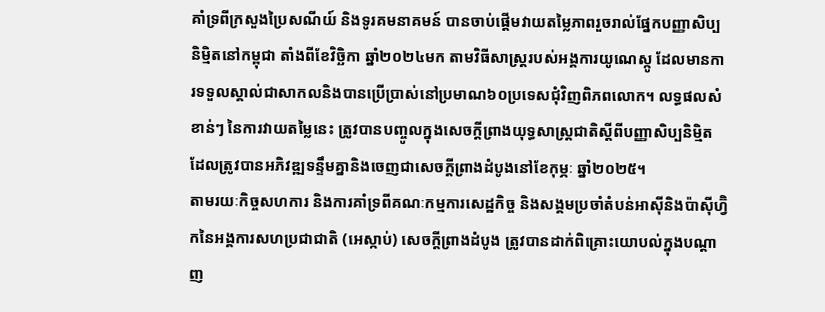គាំទ្រពីក្រសួងប្រៃសណីយ៍ និងទូរគមនាគមន៍ បានចាប់ផ្ដើមវាយតម្លៃភាពរួចរាល់ផ្នែកបញ្ញាសិប្បនិម្មិតនៅកម្ពុជា តាំងពីខែវិច្ឆិកា ឆ្នាំ២០២៤មក តាមវិធីសាស្ត្ររបស់អង្គការយូណេស្កូ ដែលមានការទទួលស្គាល់ជាសាកលនិងបានប្រើប្រាស់នៅប្រមាណ៦០ប្រទេសជុំវិញពិភពលោក។ លទ្ធផលសំខាន់ៗ នៃការវាយតម្លៃនេះ ត្រូវបានបញ្ចូលក្នុងសេចក្ដីព្រាងយុទ្ធសាស្ត្រជាតិស្ដីពីបញ្ញាសិប្បនិម្មិត ដែលត្រូវបានអភិវឌ្ឍទន្ទឹមគ្នានិងចេញជាសេចក្ដីព្រាងដំបូងនៅខែកុម្ភៈ ឆ្នាំ២០២៥។
តាមរយៈកិច្ចសហការ និងការគាំទ្រពីគណៈកម្មការសេដ្ឋកិច្ច និងសង្គមប្រចាំតំបន់អាស៊ីនិងប៉ាស៊ីហ្វ៊ិកនៃអង្គការសហប្រជាជាតិ (អេស្កាប់) សេចក្ដីព្រាងដំបូង ត្រូវបានដាក់ពិគ្រោះយោបល់ក្នុងបណ្ដាញ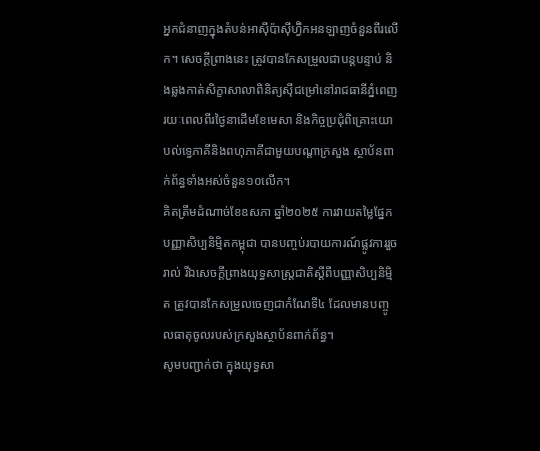អ្នកជំនាញក្នុងតំបន់អាស៊ីប៉ាស៊ីហ្វ៊ិកអនឡាញចំនួនពីរលើក។ សេចក្ដីព្រាងនេះ ត្រូវបានកែសម្រួលជាបន្តបន្ទាប់ និងឆ្លងកាត់សិក្ខាសាលាពិនិត្យស៊ីជម្រៅនៅរាជធានីភ្នំពេញរយៈពេលពីរថ្ងៃនាដើមខែមេសា និងកិច្ចប្រជុំពិគ្រោះយោបល់ទ្វេភាគីនិងពហុភាគីជាមួយបណ្ដាក្រសួង ស្ថាប័នពាក់ព័ន្ធទាំងអស់ចំនួន១០លើក។
គិតត្រឹមដំណាច់ខែឧសភា ឆ្នាំ២០២៥ ការវាយតម្លៃផ្នែកបញ្ញាសិប្បនិម្មិតកម្ពុជា បានបញ្ចប់របាយការណ៍ផ្លូវការរួចរាល់ រីឯសេចក្ដីព្រាងយុទ្ធសាស្ត្រជាតិស្ដីពីបញ្ញាសិប្បនិម្មិត ត្រូវបានកែសម្រួលចេញជាកំណែទី៤ ដែលមានបញ្ចូលធាតុចូលរបស់ក្រសួងស្ថាប័នពាក់ព័ន្ធ។
សូមបញ្ជាក់ថា ក្នុងយុទ្ធសា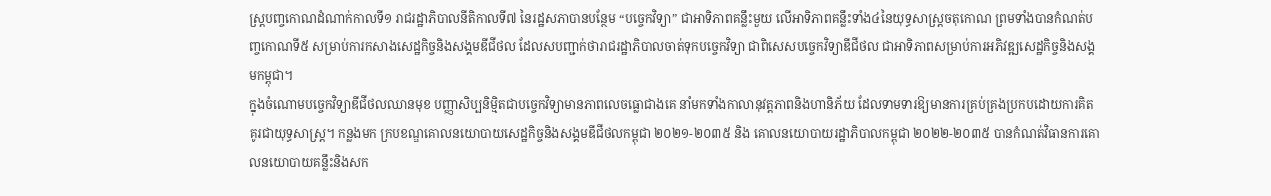ស្ត្របញ្ចកោណដំណាក់កាលទី១ រាជរដ្ឋាភិបាលនីតិកាលទី៧ នៃរដ្ឋសភាបានបន្ថែម “បច្ចេកវិទ្យា” ជាអាទិភាពគន្លឹះមួយ លើអាទិភាពគន្លឹះទាំង៤នៃយុទ្ធសាស្ត្រចតុកោណ ព្រមទាំងបានកំណត់បញ្ចកោណទី៥ សម្រាប់ការកសាងសេដ្ឋកិច្ចនិងសង្គមឌីជីថល ដែលសបញ្ជាក់ថារាជរដ្ឋាភិបាលចាត់ទុកបច្ចេកវិទ្យា ជាពិសេសបច្ចេកវិទ្យាឌីជីថល ជាអាទិភាពសម្រាប់ការអភិវឌ្ឍសេដ្ឋកិច្ចនិងសង្គមកម្ពុជា។
ក្នុងចំណោមបច្ចេកវិទ្យាឌីជីថលឈានមុខ បញ្ញាសិប្បនិម្មិតជាបច្ចេកវិទ្យាមានភាពលេចធ្លោជាងគេ នាំមកទាំងកាលានុវត្តភាពនិងហានិភ័យ ដែលទាមទារឱ្យមានការគ្រប់គ្រងប្រកបដោយការគិតគូរជាយុទ្ធសាស្ត្រ។ កន្លងមក ក្របខណ្ឌគោលនយោបាយសេដ្ឋកិច្ចនិងសង្គមឌីជីថលកម្ពុជា ២០២១-២០៣៥ និង គោលនយោបាយរដ្ឋាភិបាលកម្ពុជា ២០២២-២០៣៥ បានកំណត់វិធានការគោលនយោបាយគន្លឹះនិងសក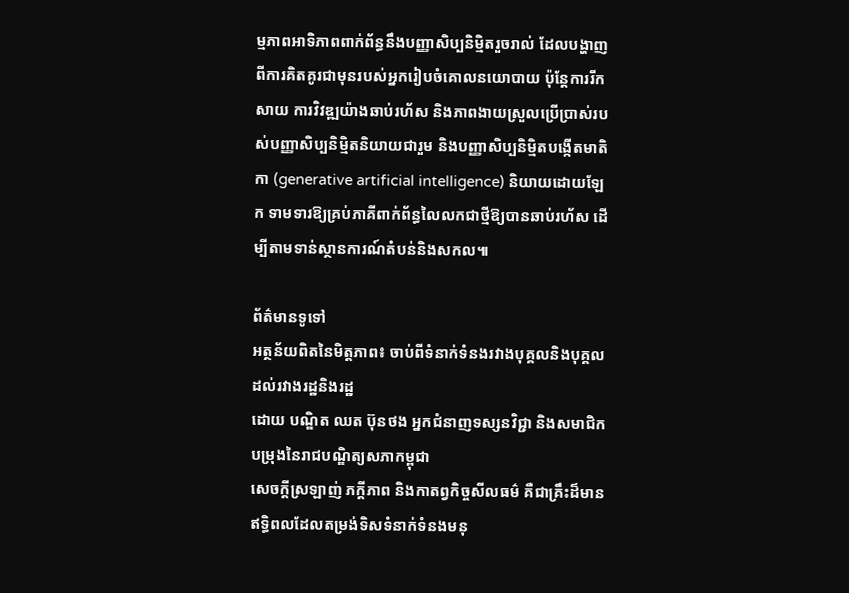ម្មភាពអាទិភាពពាក់ព័ន្ធនឹងបញ្ញាសិប្បនិម្មិតរួចរាល់ ដែលបង្ហាញពីការគិតគូរជាមុនរបស់អ្នករៀបចំគោលនយោបាយ ប៉ុន្តែការរីកសាយ ការវិវឌ្ឍយ៉ាងឆាប់រហ័ស និងភាពងាយស្រួលប្រើប្រាស់របស់បញ្ញាសិប្បនិម្មិតនិយាយជារួម និងបញ្ញាសិប្បនិម្មិតបង្កើតមាតិកា (generative artificial intelligence) និយាយដោយឡែក ទាមទារឱ្យគ្រប់ភាគីពាក់ព័ន្ធលៃលកជាថ្មីឱ្យបានឆាប់រហ័ស ដើម្បីតាមទាន់ស្ថានការណ៍តំបន់និងសកល៕

ព័ត៌មានទូទៅ
អត្ថន័យពិតនៃមិត្តភាព៖ ចាប់ពីទំនាក់ទំនងរវាងបុគ្គលនិងបុគ្គល ដល់រវាងរដ្ឋនិងរដ្ឋ
ដោយ បណ្ឌិត ឈត ប៊ុនថង អ្នកជំនាញទស្សនវិជ្ជា និងសមាជិកបម្រុងនៃរាជបណ្ឌិត្យសភាកម្ពុជា
សេចក្ដីស្រឡាញ់ ភក្ដីភាព និងកាតព្វកិច្ចសីលធម៌ គឺជាគ្រឹះដ៏មានឥទ្ធិពលដែលតម្រង់ទិសទំនាក់ទំនងមនុ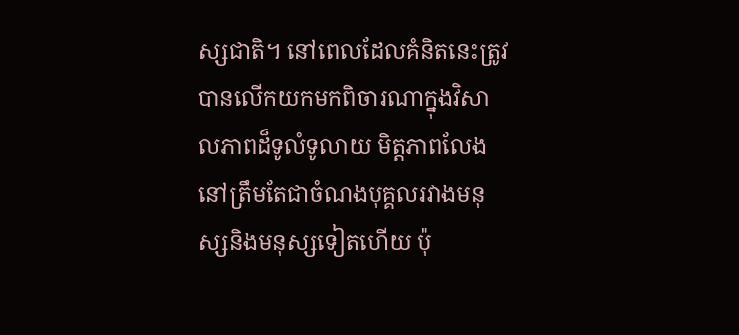ស្សជាតិ។ នៅពេលដែលគំនិតនេះត្រូវបានលើកយកមកពិចារណាក្នុងវិសាលភាពដ៏ទូលំទូលាយ មិត្តភាពលែងនៅត្រឹមតែជាចំណងបុគ្គលរវាងមនុស្សនិងមនុស្សទៀតហើយ ប៉ុ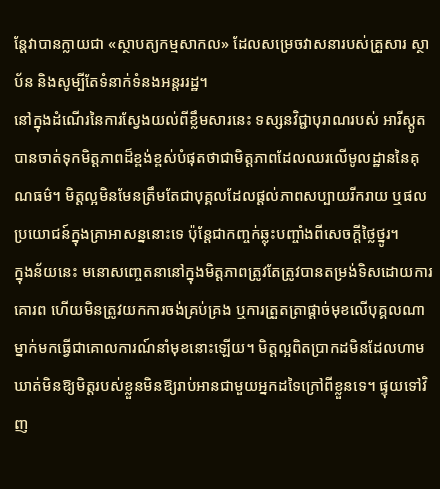ន្តែវាបានក្លាយជា «ស្ថាបត្យកម្មសាកល» ដែលសម្រេចវាសនារបស់គ្រួសារ ស្ថាប័ន និងសូម្បីតែទំនាក់ទំនងអន្តររដ្ឋ។
នៅក្នុងដំណើរនៃការស្វែងយល់ពីខ្លឹមសារនេះ ទស្សនវិជ្ជាបុរាណរបស់ អារីស្តូត បានចាត់ទុកមិត្តភាពដ៏ខ្ពង់ខ្ពស់បំផុតថាជាមិត្តភាពដែលឈរលើមូលដ្ឋាននៃគុណធម៌។ មិត្តល្អមិនមែនត្រឹមតែជាបុគ្គលដែលផ្ដល់ភាពសប្បាយរីករាយ ឬផលប្រយោជន៍ក្នុងគ្រាអាសន្ននោះទេ ប៉ុន្តែជាកញ្ចក់ឆ្លុះបញ្ចាំងពីសេចក្ដីថ្លៃថ្នូរ។
ក្នុងន័យនេះ មនោសញ្ចេតនានៅក្នុងមិត្តភាពត្រូវតែត្រូវបានតម្រង់ទិសដោយការគោរព ហើយមិនត្រូវយកការចង់គ្រប់គ្រង ឬការត្រួតត្រាផ្ដាច់មុខលើបុគ្គលណាម្នាក់មកធ្វើជាគោលការណ៍នាំមុខនោះឡើយ។ មិត្តល្អពិតប្រាកដមិនដែលហាមឃាត់មិនឱ្យមិត្តរបស់ខ្លួនមិនឱ្យរាប់អានជាមួយអ្នកដទៃក្រៅពីខ្លួនទេ។ ផ្ទុយទៅវិញ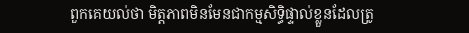ពួកគេយល់ថា មិត្តភាពមិនមែនជាកម្មសិទ្ធិផ្ទាល់ខ្លួនដែលត្រូ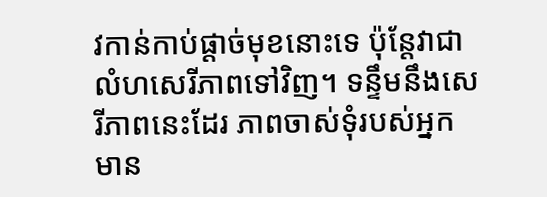វកាន់កាប់ផ្ដាច់មុខនោះទេ ប៉ុន្តែវាជាលំហសេរីភាពទៅវិញ។ ទន្ទឹមនឹងសេរីភាពនេះដែរ ភាពចាស់ទុំរបស់អ្នកមាន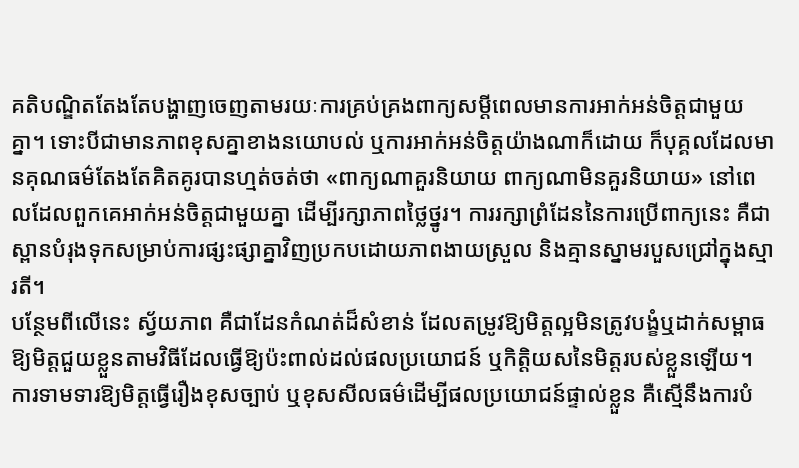គតិបណ្ឌិតតែងតែបង្ហាញចេញតាមរយៈការគ្រប់គ្រងពាក្យសម្តីពេលមានការអាក់អន់ចិត្តជាមួយគ្នា។ ទោះបីជាមានភាពខុសគ្នាខាងនយោបល់ ឬការអាក់អន់ចិត្តយ៉ាងណាក៏ដោយ ក៏បុគ្គលដែលមានគុណធម៌តែងតែគិតគូរបានហ្មត់ចត់ថា «ពាក្យណាគួរនិយាយ ពាក្យណាមិនគួរនិយាយ» នៅពេលដែលពួកគេអាក់អន់ចិត្តជាមួយគ្នា ដើម្បីរក្សាភាពថ្លៃថ្នូរ។ ការរក្សាព្រំដែននៃការប្រើពាក្យនេះ គឺជាស្ពានបំរុងទុកសម្រាប់ការផ្សះផ្សាគ្នាវិញប្រកបដោយភាពងាយស្រួល និងគ្មានស្នាមរបួសជ្រៅក្នុងស្មារតី។
បន្ថែមពីលើនេះ ស្វ័យភាព គឺជាដែនកំណត់ដ៏សំខាន់ ដែលតម្រូវឱ្យមិត្តល្អមិនត្រូវបង្ខំឬដាក់សម្ពាធឱ្យមិត្តជួយខ្លួនតាមវិធីដែលធ្វើឱ្យប៉ះពាល់ដល់ផលប្រយោជន៍ ឬកិត្តិយសនៃមិត្តរបស់ខ្លួនឡើយ។ ការទាមទារឱ្យមិត្តធ្វើរឿងខុសច្បាប់ ឬខុសសីលធម៌ដើម្បីផលប្រយោជន៍ផ្ទាល់ខ្លួន គឺស្មើនឹងការបំ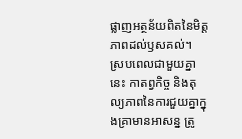ផ្លាញអត្ថន័យពិតនៃមិត្តភាពដល់ឫសគល់។
ស្របពេលជាមួយគ្នានេះ កាតព្វកិច្ច និងតុល្យភាពនៃការជួយគ្នាក្នុងគ្រាមានអាសន្ន ត្រូ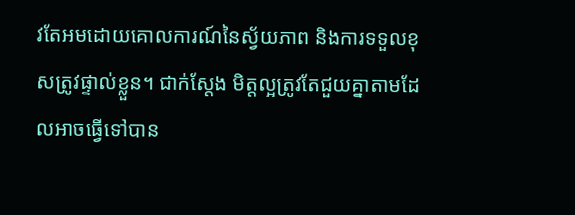វតែអមដោយគោលការណ៍នៃស្វ័យភាព និងការទទួលខុសត្រូវផ្ទាល់ខ្លួន។ ជាក់ស្តែង មិត្តល្អត្រូវតែជួយគ្នាតាមដែលអាចធ្វើទៅបាន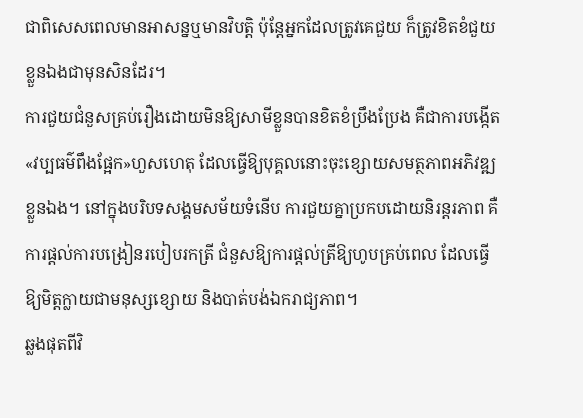ជាពិសេសពេលមានអាសន្នឬមានវិបត្តិ ប៉ុន្តែអ្នកដែលត្រូវគេជួយ ក៏ត្រូវខិតខំជួយខ្លួនឯងជាមុនសិនដែរ។
ការជួយជំនួសគ្រប់រឿងដោយមិនឱ្យសាមីខ្លួនបានខិតខំប្រឹងប្រែង គឺជាការបង្កើត «វប្បធម៌ពឹងផ្អែក»ហួសហេតុ ដែលធ្វើឱ្យបុគ្គលនោះចុះខ្សោយសមត្ថភាពអភិវឌ្ឍខ្លួនឯង។ នៅក្នុងបរិបទសង្គមសម័យទំនើប ការជួយគ្នាប្រកបដោយនិរន្តរភាព គឺការផ្ដល់ការបង្រៀនរបៀបរកត្រី ជំនួសឱ្យការផ្ដល់ត្រីឱ្យហូបគ្រប់ពេល ដែលធ្វើឱ្យមិត្តក្លាយជាមនុស្សខ្សោយ និងបាត់បង់ឯករាជ្យភាព។
ឆ្លងផុតពីវិ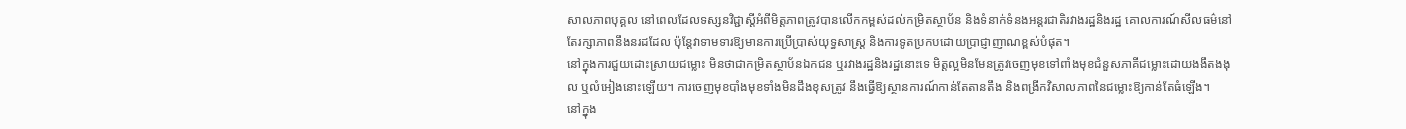សាលភាពបុគ្គល នៅពេលដែលទស្សនវិជ្ជាស្ដីអំពីមិត្តភាពត្រូវបានលើកកម្ពស់ដល់កម្រិតស្ថាប័ន និងទំនាក់ទំនងអន្តរជាតិរវាងរដ្ឋនិងរដ្ឋ គោលការណ៍សីលធម៌នៅតែរក្សាភាពនឹងនរដដែល ប៉ុន្តែវាទាមទារឱ្យមានការប្រើប្រាស់យុទ្ធសាស្ត្រ និងការទូតប្រកបដោយប្រាជ្ញាញាណខ្ពស់បំផុត។
នៅក្នុងការជួយដោះស្រាយជម្លោះ មិនថាជាកម្រិតស្ថាប័នឯកជន ឬរវាងរដ្ឋនិងរដ្ឋនោះទេ មិត្តល្អមិនមែនត្រូវចេញមុខទៅពាំងមុខជំនួសភាគីជម្លោះដោយងងឹតងងុល ឬលំអៀងនោះឡើយ។ ការចេញមុខបាំងមុខទាំងមិនដឹងខុសត្រូវ នឹងធ្វើឱ្យស្ថានការណ៍កាន់តែតានតឹង និងពង្រីកវិសាលភាពនៃជម្លោះឱ្យកាន់តែធំឡើង។
នៅក្នុង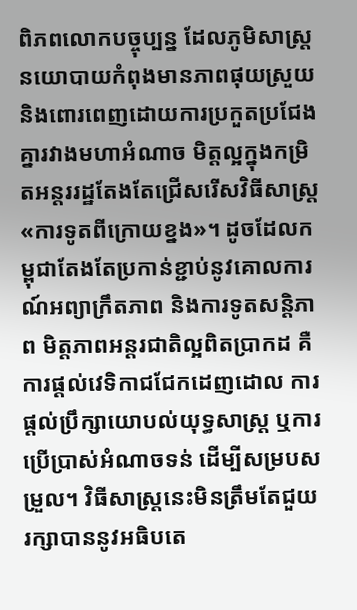ពិភពលោកបច្ចុប្បន្ន ដែលភូមិសាស្ត្រនយោបាយកំពុងមានភាពផុយស្រួយ និងពោរពេញដោយការប្រកួតប្រជែងគ្នារវាងមហាអំណាច មិត្តល្អក្នុងកម្រិតអន្តររដ្ឋតែងតែជ្រើសរើសវិធីសាស្ត្រ «ការទូតពីក្រោយខ្នង»។ ដូចដែលកម្ពុជាតែងតែប្រកាន់ខ្ជាប់នូវគោលការណ៍អព្យាក្រឹតភាព និងការទូតសន្តិភាព មិត្តភាពអន្តរជាតិល្អពិតប្រាកដ គឺការផ្ដល់វេទិកាជជែកដេញដោល ការផ្ដល់ប្រឹក្សាយោបល់យុទ្ធសាស្ត្រ ឬការប្រើប្រាស់អំណាចទន់ ដើម្បីសម្របសម្រួល។ វិធីសាស្ត្រនេះមិនត្រឹមតែជួយរក្សាបាននូវអធិបតេ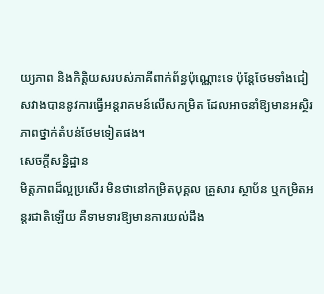យ្យភាព និងកិត្តិយសរបស់ភាគីពាក់ព័ន្ធប៉ុណ្ណោះទេ ប៉ុន្តែថែមទាំងជៀសវាងបាននូវការធ្វើអន្តរាគមន៍លើសកម្រិត ដែលអាចនាំឱ្យមានអស្ថិរភាពថ្នាក់តំបន់ថែមទៀតផង។
សេចក្តីសន្និដ្ឋាន
មិត្តភាពដ៏ល្អប្រសើរ មិនថានៅកម្រិតបុគ្គល គ្រួសារ ស្ថាប័ន ឬកម្រិតអន្តរជាតិឡើយ គឺទាមទារឱ្យមានការយល់ដឹង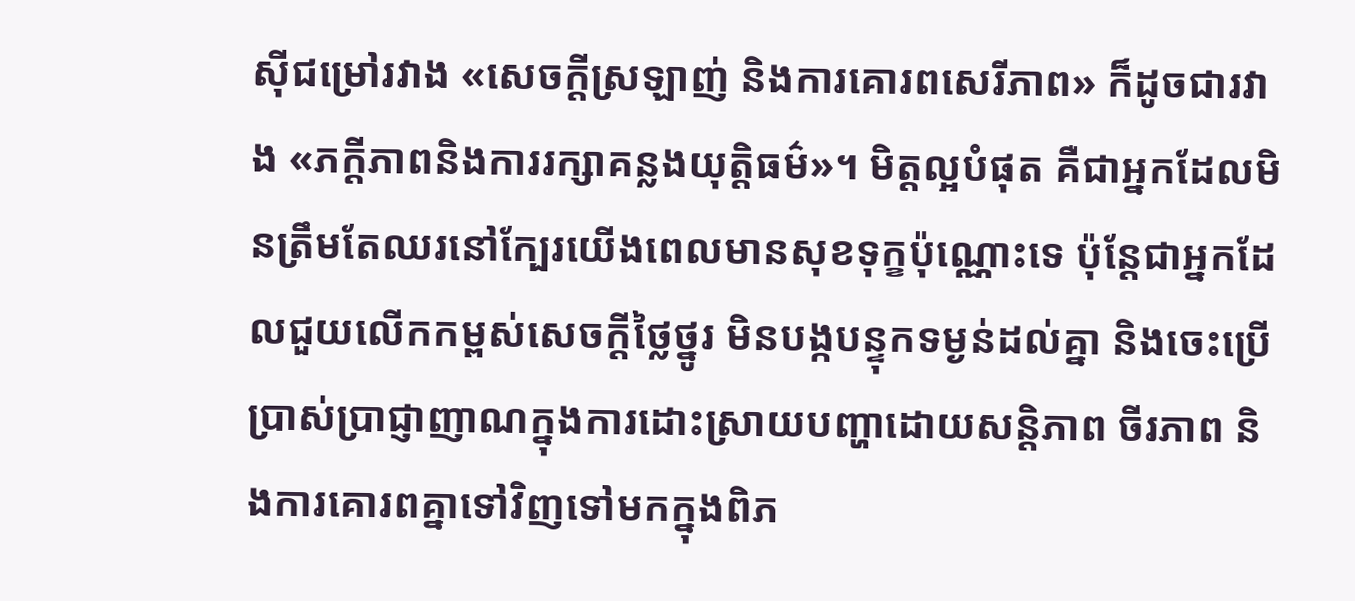ស៊ីជម្រៅរវាង «សេចក្តីស្រឡាញ់ និងការគោរពសេរីភាព» ក៏ដូចជារវាង «ភក្ដីភាពនិងការរក្សាគន្លងយុត្តិធម៌»។ មិត្តល្អបំផុត គឺជាអ្នកដែលមិនត្រឹមតែឈរនៅក្បែរយើងពេលមានសុខទុក្ខប៉ុណ្ណោះទេ ប៉ុន្តែជាអ្នកដែលជួយលើកកម្ពស់សេចក្ដីថ្លៃថ្នូរ មិនបង្កបន្ទុកទម្ងន់ដល់គ្នា និងចេះប្រើប្រាស់ប្រាជ្ញាញាណក្នុងការដោះស្រាយបញ្ហាដោយសន្តិភាព ចីរភាព និងការគោរពគ្នាទៅវិញទៅមកក្នុងពិភ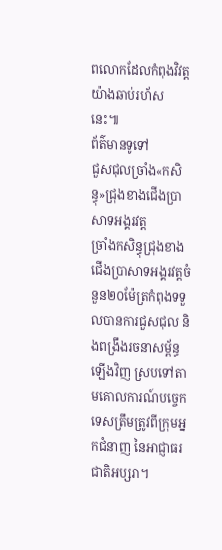ពលោកដែលកំពុងវិវត្តយ៉ាងឆាប់រហ័សនេះ៕
ព័ត៌មានទូទៅ
ជួសជុលច្រាំង«កសិន្ធុ»ជ្រុងខាងជើងប្រាសាទអង្គរវត្ត
ច្រាំងកសិន្ធុជ្រុងខាងជើងប្រាសាទអង្គរវត្តចំនួន២០ម៉ែត្រកំពុងទទួលបានការជួសជុល និងពង្រឹងរចនាសម្ព័ន្ធឡើងវិញ ស្របទៅតាមគោលការណ៍បច្ចេកទេសត្រឹមត្រូវពីក្រុមអ្នកជំនាញ នៃអាជ្ញាធរជាតិអប្សរា។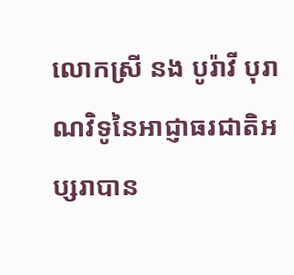លោកស្រី នង បូរ៉ាវី បុរាណវិទូនៃអាជ្ញាធរជាតិអប្សរាបាន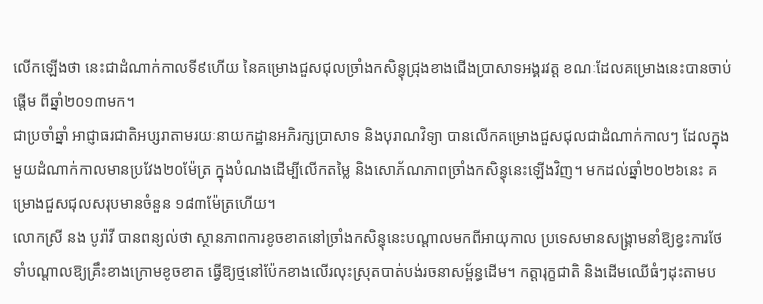លើកឡើងថា នេះជាដំណាក់កាលទី៩ហើយ នៃគម្រោងជួសជុលច្រាំងកសិន្ធុជ្រុងខាងជើងប្រាសាទអង្គរវត្ត ខណៈដែលគម្រោងនេះបានចាប់ផ្តើម ពីឆ្នាំ២០១៣មក។
ជាប្រចាំឆ្នាំ អាជ្ញាធរជាតិអប្សរាតាមរយៈនាយកដ្ឋានអភិរក្សប្រាសាទ និងបុរាណវិទ្យា បានលើកគម្រោងជួសជុលជាដំណាក់កាលៗ ដែលក្នុងមួយដំណាក់កាលមានប្រវែង២០ម៉ែត្រ ក្នុងបំណងដើម្បីលើកតម្លៃ និងសោភ័ណភាពច្រាំងកសិន្ធុនេះឡើងវិញ។ មកដល់ឆ្នាំ២០២៦នេះ គម្រោងជួសជុលសរុបមានចំនួន ១៨៣ម៉ែត្រហើយ។
លោកស្រី នង បូរ៉ាវី បានពន្យល់ថា ស្ថានភាពការខូចខាតនៅច្រាំងកសិន្ធុនេះបណ្តាលមកពីអាយុកាល ប្រទេសមានសង្រ្គាមនាំឱ្យខ្វះការថែទាំបណ្តាលឱ្យគ្រឹះខាងក្រោមខូចខាត ធ្វើឱ្យថ្មនៅប៉ែកខាងលើរលុះស្រុតបាត់បង់រចនាសម្ព័ន្ធដើម។ កត្តារុក្ខជាតិ និងដើមឈើធំៗដុះតាមប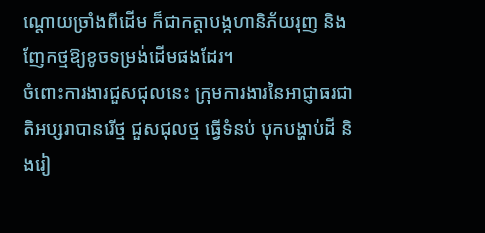ណ្តោយច្រាំងពីដើម ក៏ជាកត្តាបង្កហានិភ័យរុញ និងញែកថ្មឱ្យខូចទម្រង់ដើមផងដែរ។
ចំពោះការងារជួសជុលនេះ ក្រុមការងារនៃអាជ្ញាធរជាតិអប្សរាបានរើថ្ម ជួសជុលថ្ម ធ្វើទំនប់ បុកបង្ហាប់ដី និងរៀ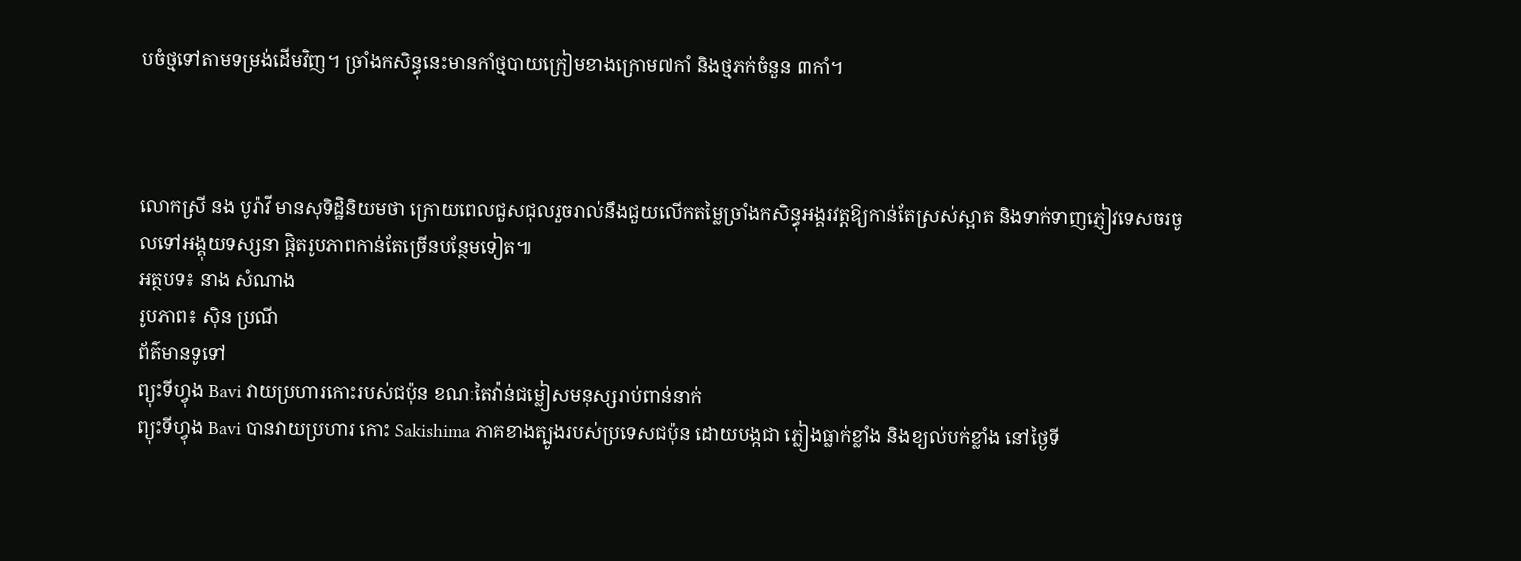បចំថ្មទៅតាមទម្រង់ដើមវិញ។ ច្រាំងកសិន្ធុនេះមានកាំថ្មបាយក្រៀមខាងក្រោម៧កាំ និងថ្មភក់ចំនួន ៣កាំ។



លោកស្រី នង បូរ៉ាវី មានសុទិដ្ឋិនិយមថា ក្រោយពេលជួសជុលរួចរាល់នឹងជួយលើកតម្លៃច្រាំងកសិន្ធុអង្គរវត្តឱ្យកាន់តែស្រស់ស្អាត និងទាក់ទាញភ្ញៀវទេសចរចូលទៅអង្គុយទស្សនា ផ្តិតរូបភាពកាន់តែច្រើនបន្ថែមទៀត៕
អត្ថបទ៖ នាង សំណាង
រូបភាព៖ ស៊ិន ប្រណី
ព័ត៌មានទូទៅ
ព្យុះទីហ្វុង Bavi វាយប្រហារកោះរបស់ជប៉ុន ខណៈតៃវ៉ាន់ជម្លៀសមនុស្សរាប់ពាន់នាក់
ព្យុះទីហ្វុង Bavi បានវាយប្រហារ កោះ Sakishima ភាគខាងត្បូងរបស់ប្រទេសជប៉ុន ដោយបង្កជា ភ្លៀងធ្លាក់ខ្លាំង និងខ្យល់បក់ខ្លាំង នៅថ្ងៃទី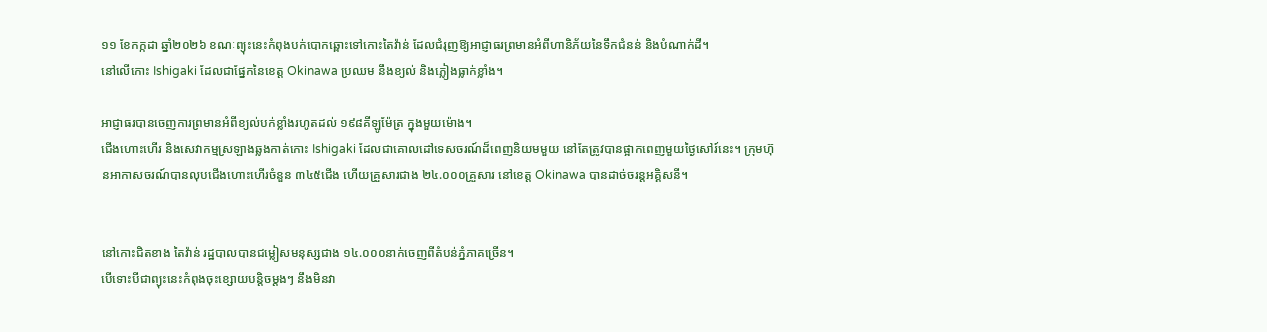១១ ខែកក្កដា ឆ្នាំ២០២៦ ខណៈព្យុះនេះកំពុងបក់បោកឆ្ពោះទៅកោះតៃវ៉ាន់ ដែលជំរុញឱ្យអាជ្ញាធរព្រមានអំពីហានិភ័យនៃទឹកជំនន់ និងបំណាក់ដី។
នៅលើកោះ Ishigaki ដែលជាផ្នែកនៃខេត្ត Okinawa ប្រឈម នឹងខ្យល់ និងភ្លៀងធ្លាក់ខ្លាំង។

អាជ្ញាធរបានចេញការព្រមានអំពីខ្យល់បក់ខ្លាំងរហូតដល់ ១៩៨គីឡូម៉ែត្រ ក្នុងមួយម៉ោង។
ជើងហោះហើរ និងសេវាកម្មស្រឡាងឆ្លងកាត់កោះ Ishigaki ដែលជាគោលដៅទេសចរណ៍ដ៏ពេញនិយមមួយ នៅតែត្រូវបានផ្អាកពេញមួយថ្ងៃសៅរ៍នេះ។ ក្រុមហ៊ុនអាកាសចរណ៍បានលុបជើងហោះហើរចំនួន ៣៤៥ជើង ហើយគ្រួសារជាង ២៤.០០០គ្រួសារ នៅខេត្ត Okinawa បានដាច់ចរន្តអគ្គិសនី។


នៅកោះជិតខាង តៃវ៉ាន់ រដ្ឋបាលបានជម្លៀសមនុស្សជាង ១៤.០០០នាក់ចេញពីតំបន់ភ្នំភាគច្រើន។
បើទោះបីជាព្យុះនេះកំពុងចុះខ្សោយបន្តិចម្តងៗ នឹងមិនវា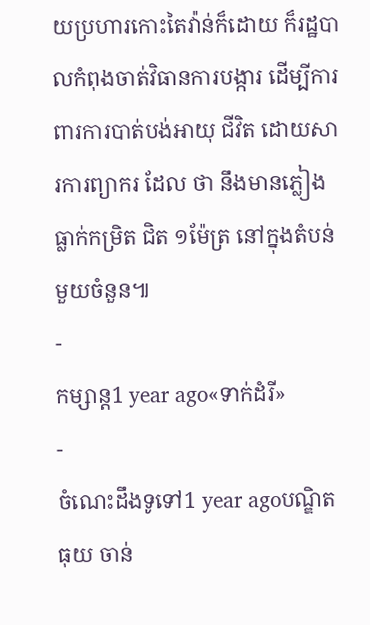យប្រហារកោះតៃវ៉ាន់ក៏ដោយ ក៏រដ្ឋបាលកំពុងចាត់វិធានការបង្ការ ដើម្បីការពារការបាត់បង់អាយុ ជីវិត ដោយសារការព្យាករ ដែល ថា នឹងមានភ្លៀងធ្លាក់កម្រិត ជិត ១ម៉ែត្រ នៅក្នុងតំបន់មួយចំនួន៕
-
កម្សាន្ត1 year ago«ទាក់ដំរី»
-
ចំណេះដឹងទូទៅ1 year agoបណ្ឌិត ធុយ ចាន់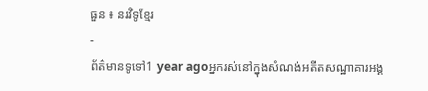ធួន ៖ នរវិទូខ្មែរ
-
ព័ត៌មានទូទៅ1 year agoអ្នករស់នៅក្នុងសំណង់អតីតសណ្ឋាគារអង្គ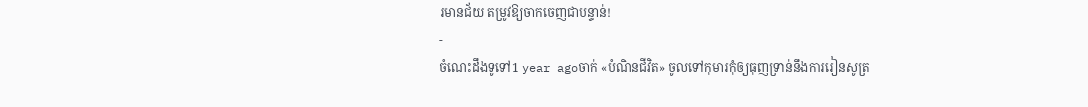រមានជ័យ តម្រូវឱ្យចាកចេញជាបន្ទាន់!
-
ចំណេះដឹងទូទៅ1 year agoចាក់ «បំណិនជីវិត» ចូលទៅកុមារកុំឲ្យធុញទ្រាន់នឹងការរៀនសូត្រ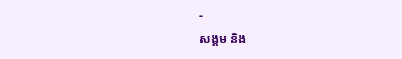-
សង្គម និង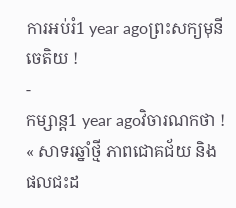ការអប់រំ1 year agoព្រះសក្យមុនីចេតិយ !
-
កម្សាន្ត1 year agoវិចារណកថា ! « សាទរឆ្នាំថ្មី ភាពជោគជ័យ និងផលជះដ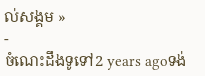ល់សង្គម »
-
ចំណេះដឹងទូទៅ2 years agoទង់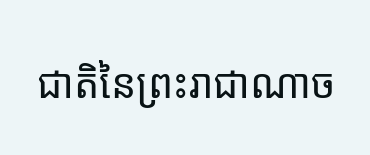ជាតិនៃព្រះរាជាណាច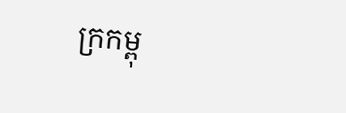ក្រកម្ពុ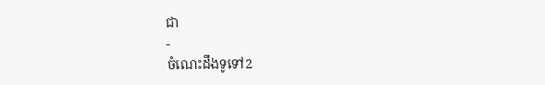ជា
-
ចំណេះដឹងទូទៅ2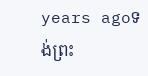years agoទង់ព្រះ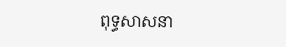ពុទ្ធសាសនា